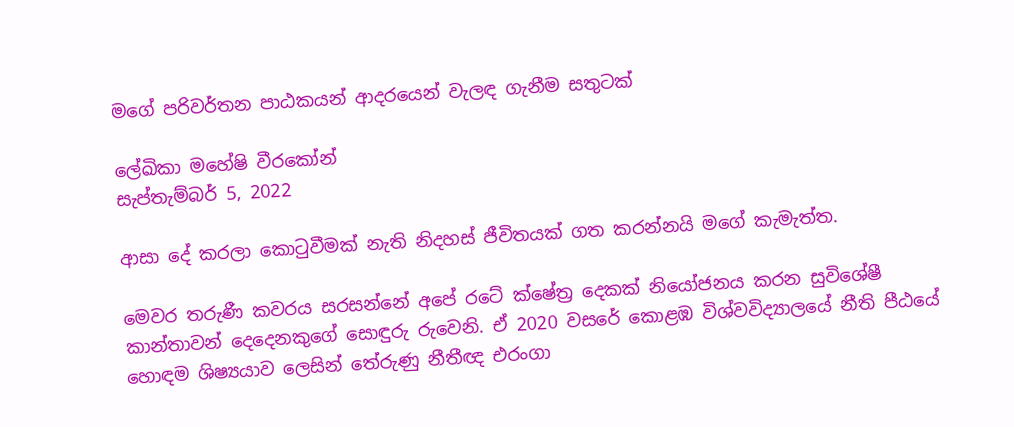මගේ පරිවර්තන පාඨකයන් ආදරයෙන් වැලඳ ගැනීම සතුටක්

ලේඛිකා මහේෂි වීරකෝන්
සැප්තැම්බර් 5, 2022

ආසා දේ කරලා කොටුවීමක් නැති නිදහස් ජීවිතයක් ගත කරන්නයි මගේ කැමැත්ත.

මෙවර තරුණී කවරය සරසන්නේ අපේ රටේ ක්ෂේත්‍ර දෙකක් නියෝජනය කරන සුවිශේෂී කාන්තාවන් දෙදෙනකුගේ සොඳුරු රුවෙනි. ඒ 2020 වසරේ කොළඹ විශ්වවිද්‍යාලයේ නීති පීඨයේ හොඳම ශිෂ්‍යයාව ලෙසින් තේරුණු නීතීඥ එරංගා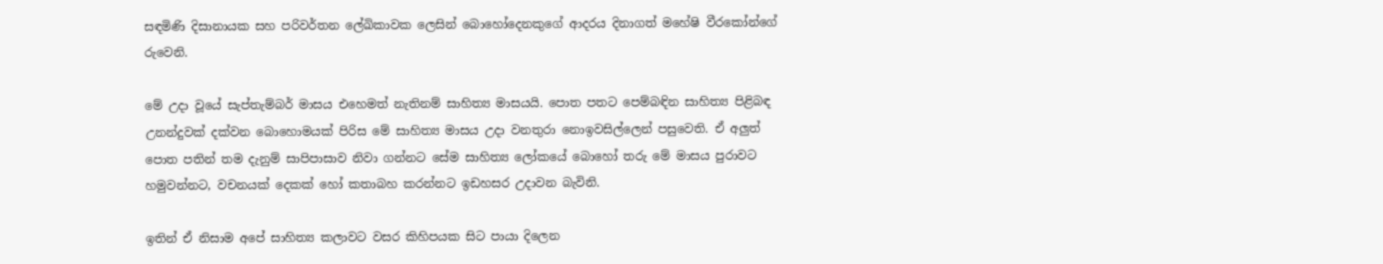සඳමිණි දිසානායක සහ පරිවර්තන ලේඛිකාවක ලෙසින් බොහෝදෙනකුගේ ආදරය දිනාගත් මහේෂි වීරකෝන්ගේ රුවෙනි.

මේ උදා වූයේ සැප්තැම්බර් මාසය එහෙමත් නැතිනම් සාහිත්‍ය මාසයයි. පොත පතට පෙම්බඳින සාහිත්‍ය පිළිබඳ උනන්දුවක් දක්වන බොහොමයක් පිරිස මේ සාහිත්‍ය මාසය උදා වනතුරා නොඉවසිල්ලෙන් පසුවෙති. ඒ අලුත් පොත පතින් තම දැනුම් සාපිපාසාව නිවා ගන්නට සේම සාහිත්‍ය ලෝකයේ බොහෝ තරු මේ මාසය පුරාවට හමුවන්නට, වචනයක් දෙකක් හෝ කතාබහ කරන්නට ඉඩහසර උදාවන බැවිනි.

ඉතින් ඒ නිසාම අපේ සාහිත්‍ය කලාවට වසර කිහිපයක සිට පායා දිලෙන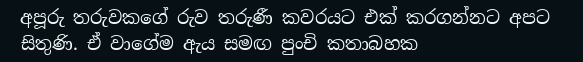අපූරු තරුවකගේ රුව තරුණී කවරයට එක් කරගන්නට අපට සිතුණි. ඒ වාගේම ඇය සමඟ පුංචි කතාබහක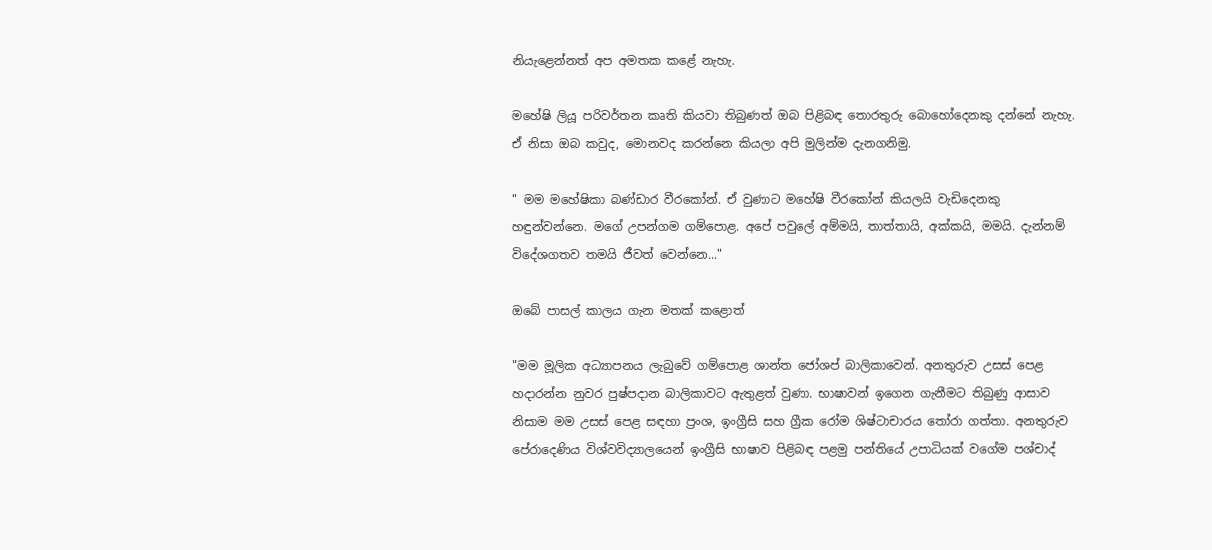නියැළෙන්නත් අප අමතක කළේ නැහැ.

මහේෂි ලියූ පරිවර්තන කෘති කියවා තිබුණත් ඔබ පිළිබඳ තොරතුරු බොහෝදෙනකු දන්නේ නැහැ. ඒ නිසා ඔබ කවුද, මොනවද කරන්නෙ කියලා අපි මුලින්ම දැනගනිමු.

" මම මහේෂිකා බණ්ඩාර වීරකෝන්. ඒ වුණාට මහේෂි වීරකෝන් කියලයි වැඩිදෙනකු හඳුන්වන්නෙ. මගේ උපන්ගම ගම්පොළ. අපේ පවුලේ අම්මයි, තාත්තායි, අක්කයි, මමයි. දැන්නම් විදේශගතව තමයි ජීවත් වෙන්නෙ..."

ඔබේ පාසල් කාලය ගැන මතක් කළොත්

"මම මූලික අධ්‍යාපනය ලැබුවේ ගම්පොළ ශාන්ත ජෝශප් බාලිකාවෙන්. අනතුරුව උසස් පෙළ හදාරන්න නුවර පුෂ්පදාන බාලිකාවට ඇතුළත් වුණා. භාෂාවන් ඉගෙන ගැනීමට තිබුණු ආසාව නිසාම මම උසස් පෙළ සඳහා ප්‍රංශ, ඉංග්‍රීසි සහ ග්‍රීක රෝම ශිෂ්ටාචාරය තෝරා ගත්තා. අනතුරුව පේරාදෙණිය විශ්වවිද්‍යාලයෙන් ඉංග්‍රීසි භාෂාව පිළිබඳ පළමු පන්තියේ උපාධියක් වගේම පශ්චාද්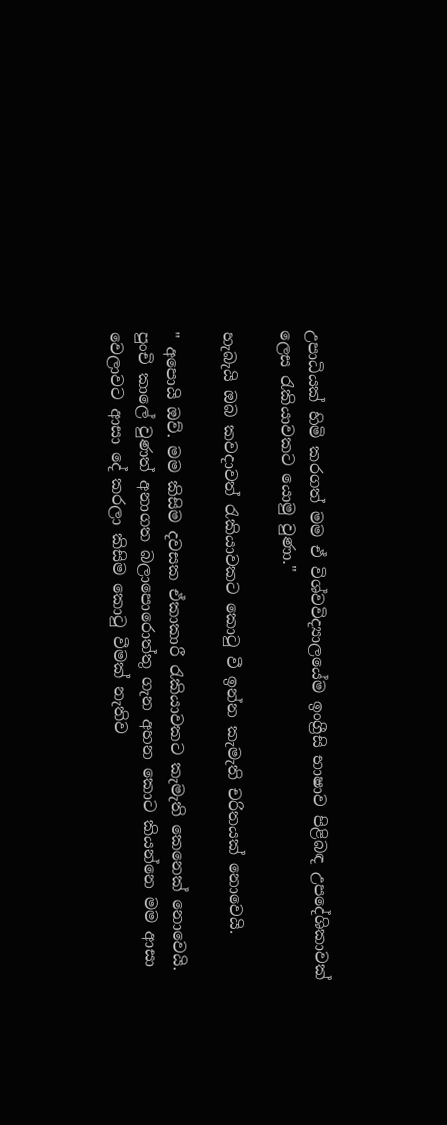උපාධියක් හිමි කරගත් මම ඒ විශ්වවිද්‍යාලයේම ඉංග්‍රීසි භාෂාව පිළිබඳ උපදේශිකාවක් ලෙස රැකියාවකට යොමු වුණා."

හැබැයි ඔබ කවදාවත් රැකියාවකට කොටු වී ඉන්න කැමැති චරිතයක් නොවෙයි.

" අපොයි ඔව්. මම කිසිම දවසක ඒකාකාරී රැකියාවකට කැමැති කෙනෙක් නොවෙයි. පුංචි කාලේ වුණත් අනාගත බලාපොරොත්තු ගැන අහන කොට කියන්නෙ මම ආසා වෙලාවට ආසා දේ කරලා කිසිම කොටු වීමක් නැතිව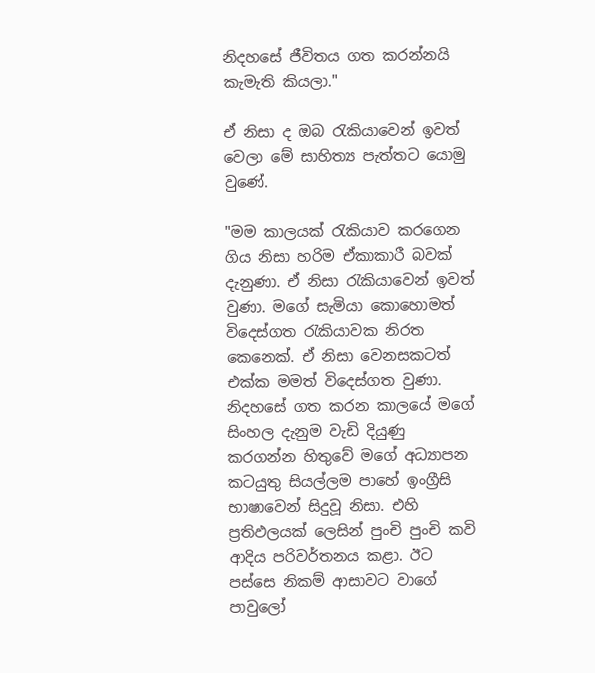නිදහසේ ජීවිතය ගත කරන්නයි කැමැති කියලා."

ඒ නිසා ද ඔබ රැකියාවෙන් ඉවත් වෙලා මේ සාහිත්‍ය පැත්තට යොමු වුණේ.

"මම කාලයක් රැකියාව කරගෙන ගිය නිසා හරිම ඒකාකාරී බවක් දැනුණා. ඒ නිසා රැකියාවෙන් ඉවත් වුණා. මගේ සැමියා කොහොමත් විදෙස්ගත රැකියාවක නිරත කෙනෙක්. ඒ නිසා වෙනසකටත් එක්ක මමත් විදෙස්ගත වුණා. නිදහසේ ගත කරන කාලයේ මගේ සිංහල දැනුම වැඩි දියුණු කරගන්න හිතුවේ මගේ අධ්‍යාපන කටයුතු සියල්ලම පාහේ ඉංග්‍රීසි භාෂාවෙන් සිදුවූ නිසා. එහි ප්‍රතිඵලයක් ලෙසින් පුංචි පුංචි කවි ආදිය පරිවර්තනය කළා. ඊට පස්සෙ නිකම් ආසාවට වාගේ පාවුලෝ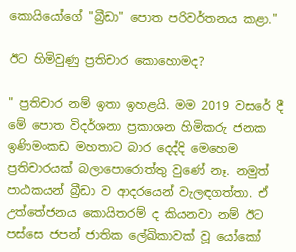කොයියෝගේ "බ්‍රීඩා" පොත පරිවර්තනය කළා."

ඊට හිමිවුණු ප්‍රතිචාර කොහොමද?

" ප්‍රතිචාර නම් ඉතා ඉහළයි. මම 2019 වසරේ දී මේ පොත විදර්ශනා ප්‍රකාශන හිමිකරු ජනක ඉණිමංකඩ මහතාට බාර දෙද්දි මෙහෙම ප්‍රතිචාරයක් බලාපොරොත්තු වුණේ නෑ. නමුත් පාඨකයන් බ්‍රීඩා ව ආදරයෙන් වැලඳගත්තා. ඒ උත්තේජනය කොයිතරම් ද කියනවා නම් ඊට පස්සෙ ජපන් ජාතික ලේඛිකාවක් වූ යෝකෝ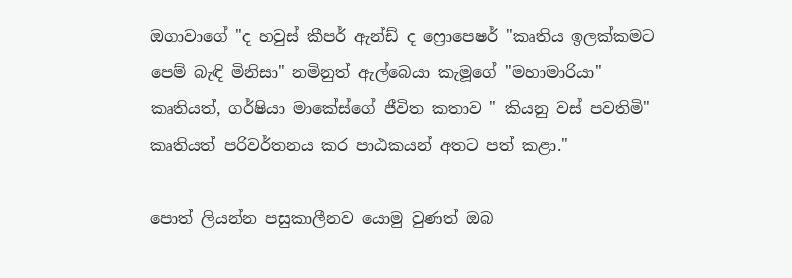ඔගාවාගේ "ද හවුස් කීපර් ඇන්ඩ් ද ෆ්‍රොපෙෂර් "කෘතිය ඉලක්කමට පෙම් බැඳි මිනිසා" නමිනුත් ඇල්බෙයා කැමූගේ "මහාමාරියා" කෘතියත්, ගර්ෂියා මාකේස්ගේ ජීවිත කතාව " කියනු වස් පවතිමි" කෘතියත් පරිවර්තනය කර පාඨකයන් අතට පත් කළා."

පොත් ලියන්න පසුකාලීනව යොමු වුණත් ඔබ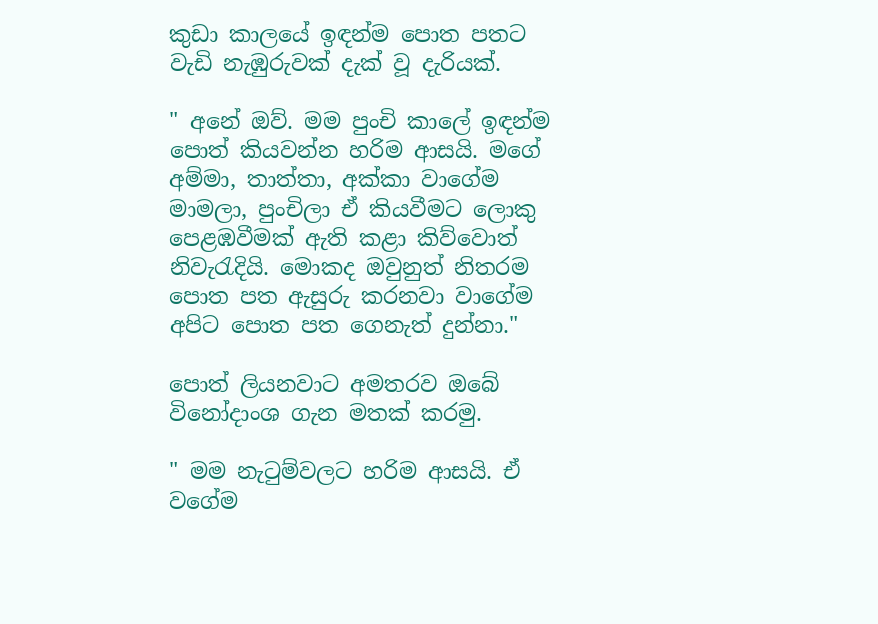කුඩා කාලයේ ඉඳන්ම පොත පතට වැඩි නැඹුරුවක් දැක් වූ දැරියක්.

" අනේ ඔව්. මම පුංචි කාලේ ඉඳන්ම පොත් කියවන්න හරිම ආසයි. මගේ අම්මා, තාත්තා, අක්කා වාගේම මාමලා, පුංචිලා ඒ කියවීමට ලොකු පෙළඹවීමක් ඇති කළා කිව්වොත් නිවැරැදියි. මොකද ඔවුනුත් නිතරම පොත පත ඇසුරු කරනවා වාගේම අපිට පොත පත ගෙනැත් දුන්නා."

පොත් ලියනවාට අමතරව ඔබේ විනෝදාංශ ගැන මතක් කරමු.

" මම නැටුම්වලට හරිම ආසයි. ඒ වගේම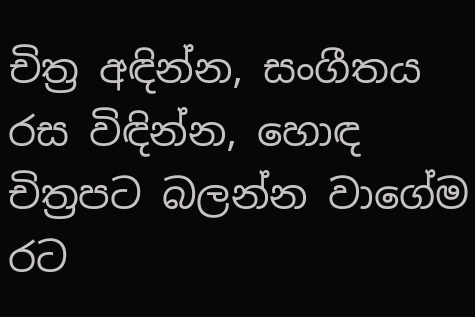චිත්‍ර අඳින්න, සංගීතය රස විඳින්න, හොඳ චිත්‍රපට බලන්න වාගේම රට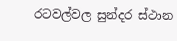රටවල්වල සුන්දර ස්ථාන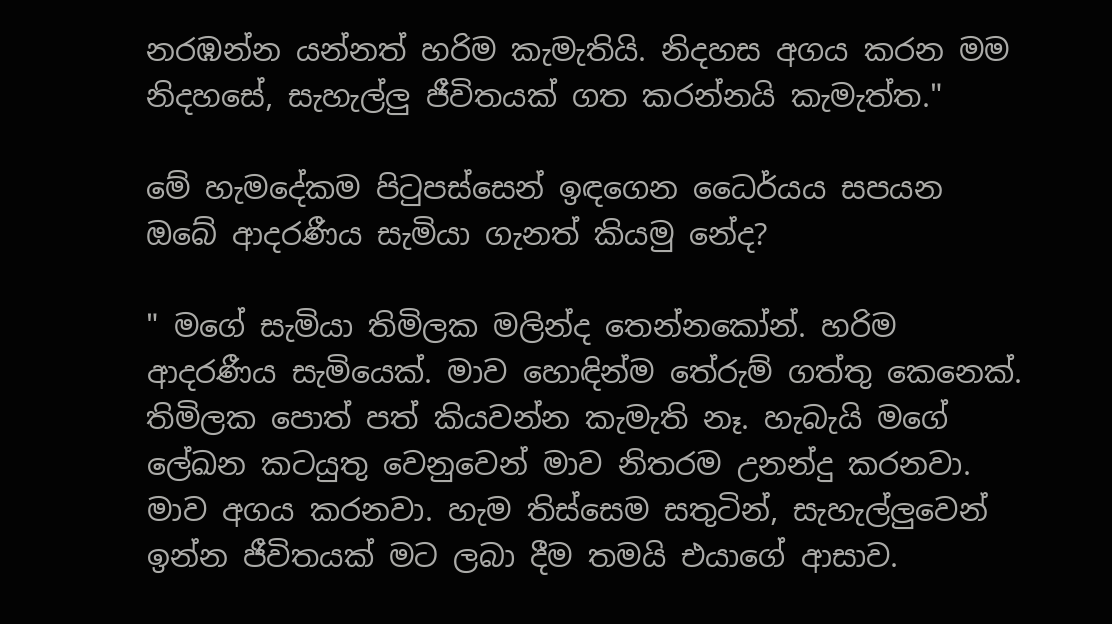නරඹන්න යන්නත් හරිම කැමැතියි. නිදහස අගය කරන මම නිදහසේ, සැහැල්ලු ජීවිතයක් ගත කරන්නයි කැමැත්ත."

මේ හැමදේකම පිටුපස්සෙන් ඉඳගෙන ධෛර්යය සපයන ඔබේ ආදරණීය සැමියා ගැනත් කියමු නේද?

" මගේ සැමියා තිමිලක මලින්ද තෙන්නකෝන්. හරිම ආදරණීය සැමියෙක්. මාව හොඳින්ම තේරුම් ගත්තු කෙනෙක්. තිමිලක පොත් පත් කියවන්න කැමැති නෑ. හැබැයි මගේ ලේඛන කටයුතු වෙනුවෙන් මාව නිතරම උනන්දු කරනවා. මාව අගය කරනවා. හැම තිස්සෙම සතුටින්, සැහැල්ලුවෙන් ඉන්න ජීවිතයක් මට ලබා දීම තමයි එයාගේ ආසාව.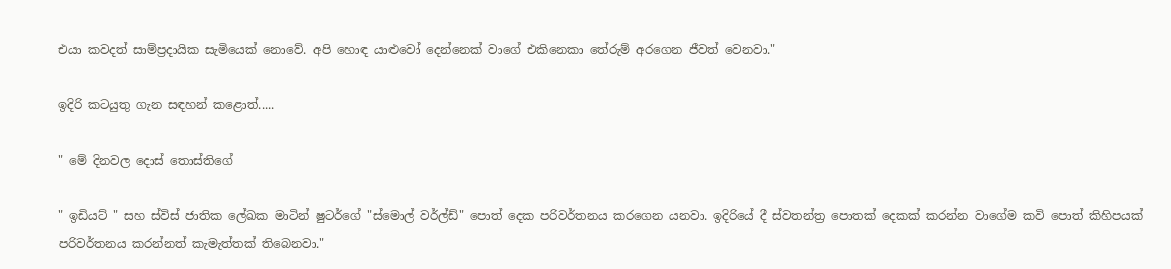එයා කවදත් සාම්ප්‍රදායික සැමියෙක් නොවේ. අපි හොඳ යාළුවෝ දෙන්නෙක් වාගේ එකිනෙකා තේරුම් අරගෙන ජීවත් වෙනවා."

ඉදිරි කටයුතු ගැන සඳහන් කළොත්.....

" මේ දිනවල දොස් තොස්තිගේ

" ඉඩියට් " සහ ස්විස් ජාතික ලේඛක මාටින් ෂුටර්ගේ "ස්මොල් වර්ල්ඩ්" පොත් දෙක පරිවර්තනය කරගෙන යනවා. ඉදිරියේ දී ස්වතන්ත්‍ර පොතක් දෙකක් කරන්න වාගේම කවි පොත් කිහිපයක් පරිවර්තනය කරන්නත් කැමැත්තක් තිබෙනවා."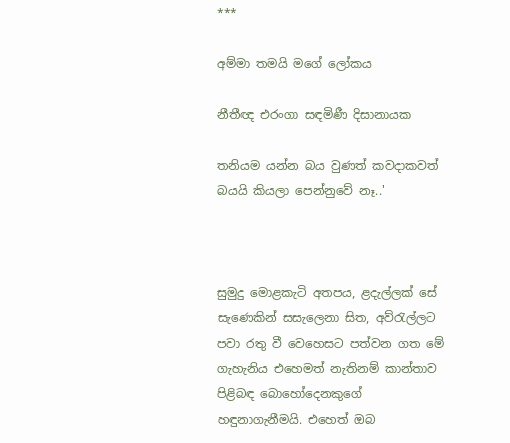***

අම්මා තමයි මගේ ලෝකය

නීතීඥ එරංගා සඳමිණී දිසානායක

තනියම යන්න බය වුණත් කවදාකවත් බයයි කියලා පෙන්නුවේ නෑ..'



සුමුදු මොළකැටි අතපය, ළදැල්ලක් සේ සැණෙකින් සසැලෙනා සිත, අව්රැල්ලට පවා රතු වී වෙහෙසට පත්වන ගත මේ ගැහැනිය එහෙමත් නැතිනම් කාන්තාව පිළිබඳ බොහෝදෙනකුගේ හඳුනාගැනීමයි. එහෙත් ඔබ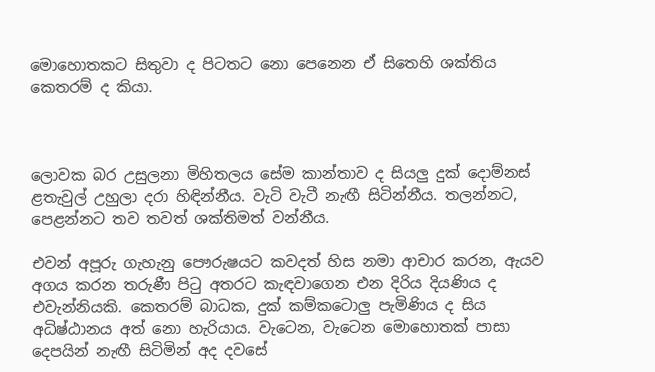මොහොතකට සිතුවා ද පිටතට නො පෙනෙන ඒ සිතෙහි ශක්තිය කෙතරම් ද කියා.



ලොවක බර උසුලනා මිහිතලය සේම කාන්තාව ද සියලු දුක් දොම්නස් ළතැවුල් උහුලා දරා හිඳින්නීය. වැටි වැටී නැඟී සිටින්නීය. තලන්නට, පෙළන්නට තව තවත් ශක්තිමත් වන්නීය.

එවන් අපූරු ගැහැනු පෞරුෂයට කවදත් හිස නමා ආචාර කරන, ඇයව අගය කරන තරුණී පිටු අතරට කැඳවාගෙන එන දිරිය දියණිය ද එවැන්නියකි. කෙතරම් බාධක, දුක් කම්කටොලු පැමිණිය ද සිය අධිෂ්ඨානය අත් නො හැරියාය. වැටෙන, වැටෙන මොහොතක් පාසා දෙපයින් නැඟී සිටිමින් අද දවසේ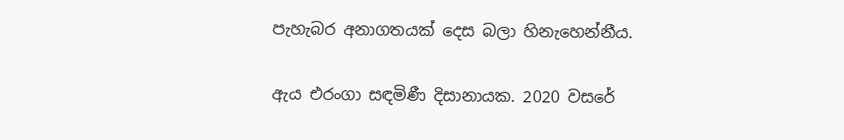පැහැබර අනාගතයක් දෙස බලා හිනැහෙන්නීය.

ඇය එරංගා සඳමිණී දිසානායක. 2020 වසරේ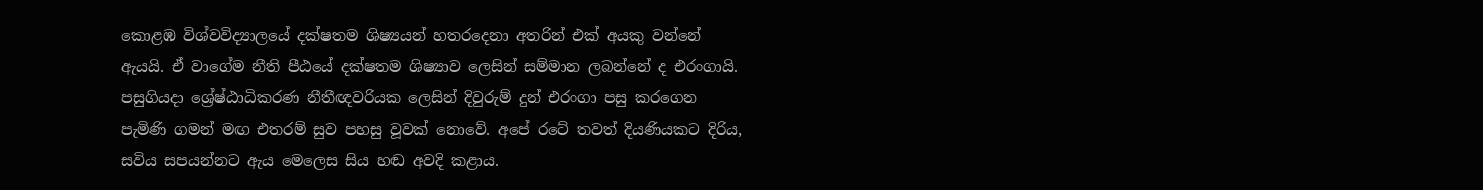කොළඹ විශ්වවිද්‍යාලයේ දක්ෂතම ශිෂ්‍යයන් හතරදෙනා අතරින් එක් අයකු වන්නේ ඇයයි. ඒ වාගේම නීති පීඨයේ දක්ෂතම ශිෂ්‍යාව ලෙසින් සම්මාන ලබන්නේ ද එරංගායි. පසුගියදා ශ්‍රේෂ්ඨාධිකරණ නීතීඥවරියක ලෙසින් දිවුරුම් දුන් එරංගා පසු කරගෙන පැමිණි ගමන් මඟ එතරම් සුව පහසු වූවක් නොවේ. අපේ රටේ තවත් දියණියකට දිරිය, සවිය සපයන්නට ඇය මෙලෙස සිය හඬ අවදි කළාය.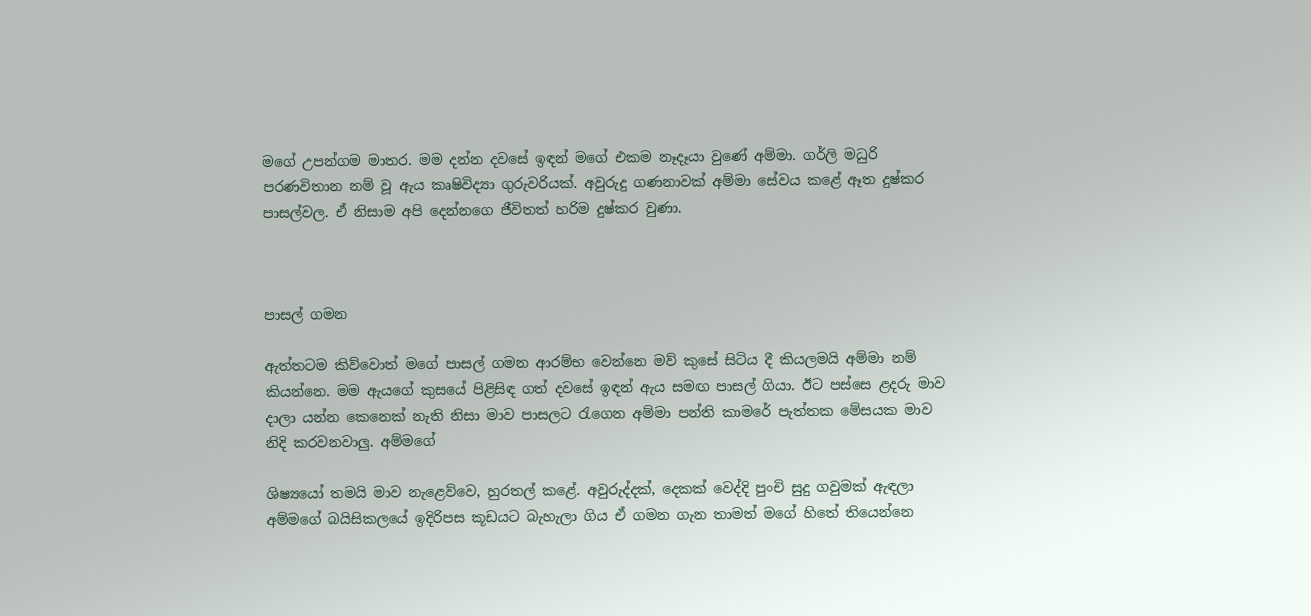මගේ උපන්ගම මාතර. මම දන්න දවසේ ඉඳන් මගේ එකම නෑදෑයා වුණේ අම්මා. ගර්ලි මධුරි පරණවිතාන නම් වූ ඇය කෘෂිවිද්‍යා ගුරුවරියක්. අවුරුදු ගණනාවක් අම්මා සේවය කළේ ඈත දුෂ්කර පාසල්වල. ඒ නිසාම අපි දෙන්නගෙ ජීවිතත් හරිම දුෂ්කර වුණා.



පාසල් ගමන

ඇත්තටම කිව්වොත් මගේ පාසල් ගමන ආරම්භ වෙන්නෙ මව් කුසේ සිටිය දී කියලමයි අම්මා නම් කියන්නෙ. මම ඇයගේ කුසයේ පිළිසිඳ ගත් දවසේ ඉඳන් ඇය සමඟ පාසල් ගියා. ඊට පස්සෙ ළදරු මාව දාලා යන්න කෙනෙක් නැති නිසා මාව පාසලට රැගෙන අම්මා පන්ති කාමරේ පැත්තක මේසයක මාව නිදි කරවනවාලු. අම්මගේ

ශිෂ්‍යයෝ තමයි මාව නැළෙව්වෙ, හුරතල් කළේ. අවුරුද්දක්, දෙකක් වෙද්දි පුංචි සුදු ගවුමක් ඇඳලා අම්මගේ බයිසිකලයේ ඉදිරිපස කූඩයට බැහැලා ගිය ඒ ගමන ගැන තාමත් මගේ හිතේ තියෙන්නෙ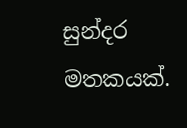සුන්දර මතකයක්.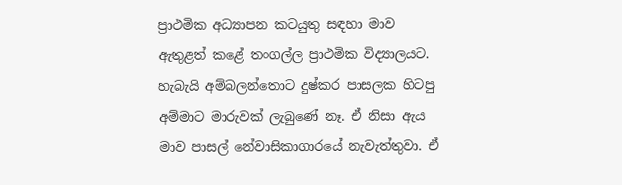ප්‍රාථමික අධ්‍යාපන කටයුතු සඳහා මාව ඇතුළත් කළේ තංගල්ල ප්‍රාථමික විද්‍යාලයට. හැබැයි අම්බලන්තොට දුෂ්කර පාසලක හිටපු අම්මාට මාරුවක් ලැබුණේ නෑ. ඒ නිසා ඇය මාව පාසල් නේවාසිකාගාරයේ නැවැත්තුවා. ඒ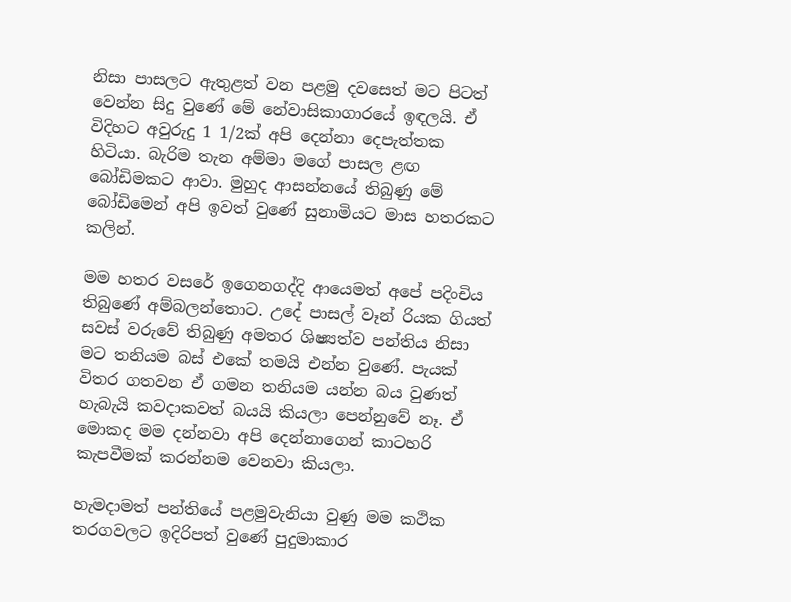නිසා පාසලට ඇතුළත් වන පළමු දවසෙත් මට පිටත් වෙන්න සිදු වුණේ මේ නේවාසිකාගාරයේ ඉඳලයි. ඒ විදිහට අවුරුදු 1 1/2ක් අපි දෙන්නා දෙපැත්තක හිටියා. බැරිම තැන අම්මා මගේ පාසල ළඟ බෝඩිමකට ආවා. මුහුද ආසන්නයේ තිබුණු මේ බෝඩිමෙන් අපි ඉවත් වුණේ සුනාමියට මාස හතරකට කලින්.

මම හතර වසරේ ඉගෙනගද්දි ආයෙමත් අපේ පදිංචිය තිබුණේ අම්බලන්තොට. උදේ පාසල් වෑන් රියක ගියත් සවස් වරුවේ තිබුණු අමතර ශිෂ්‍යත්ව පන්තිය නිසා මට තනියම බස් එකේ තමයි එන්න වුණේ. පැයක් විතර ගතවන ඒ ගමන තනියම යන්න බය වුණත් හැබැයි කවදාකවත් බයයි කියලා පෙන්නුවේ නෑ. ඒ මොකද මම දන්නවා අපි දෙන්නාගෙන් කාටහරි කැපවීමක් කරන්නම වෙනවා කියලා.

හැමදාමත් පන්තියේ පළමුවැනියා වුණු මම කථික තරගවලට ඉදිරිපත් වුණේ පුදුමාකාර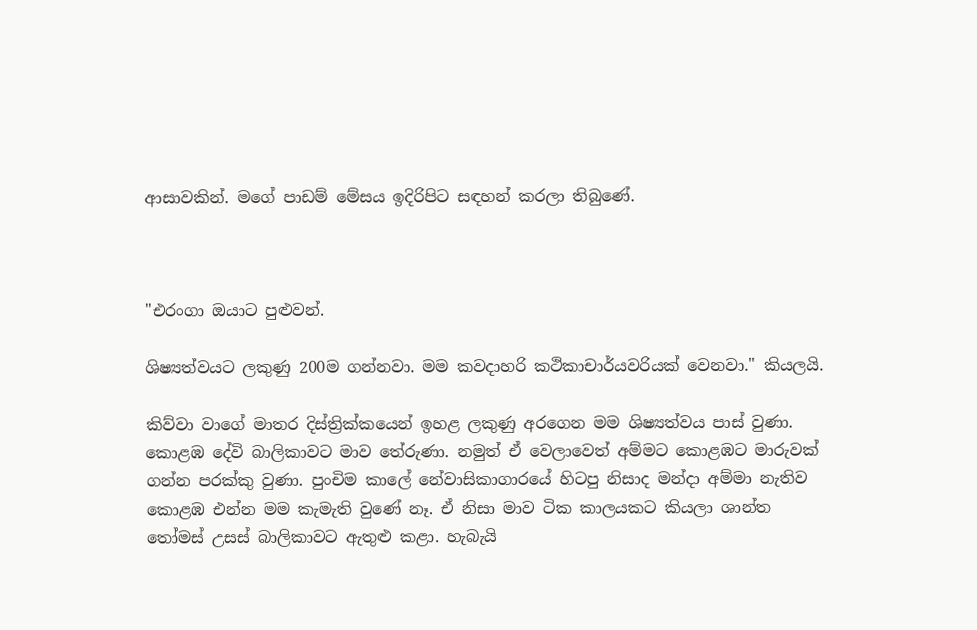ආසාවකින්. මගේ පාඩම් මේසය ඉදිරිපිට සඳහන් කරලා තිබුණේ.



"එරංගා ඔයාට පුළුවන්.

ශිෂ්‍යත්වයට ලකුණු 200ම ගන්නවා. මම කවදාහරි කථිකාචාර්යවරියක් වෙනවා." කියලයි.

කිව්වා වාගේ මාතර දිස්ත්‍රික්කයෙන් ඉහළ ලකුණු අරගෙන මම ශිෂ්‍යත්වය පාස් වුණා. කොළඹ දේවි බාලිකාවට මාව තේරුණා. නමුත් ඒ වෙලාවෙත් අම්මට කොළඹට මාරුවක් ගන්න පරක්කු වුණා. පුංචිම කාලේ නේවාසිකාගාරයේ හිටපු නිසාද මන්දා අම්මා නැතිව කොළඹ එන්න මම කැමැති වුණේ නෑ. ඒ නිසා මාව ටික කාලයකට කියලා ශාන්ත තෝමස් උසස් බාලිකාවට ඇතුළු කළා. හැබැයි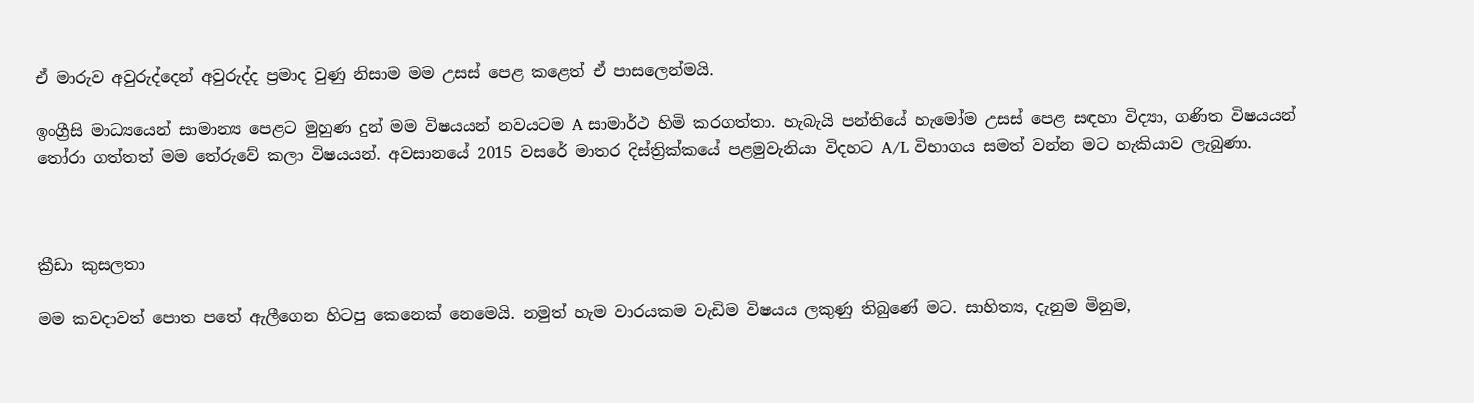ඒ මාරුව අවුරුද්දෙන් අවුරුද්ද ප්‍රමාද වුණු නිසාම මම උසස් පෙළ කළෙත් ඒ පාසලෙන්මයි.

ඉංග්‍රීසි මාධ්‍යයෙන් සාමාන්‍ය පෙළට මුහුණ දුන් මම විෂයයන් නවයටම A සාමාර්ථ හිමි කරගත්තා. හැබැයි පන්තියේ හැමෝම උසස් පෙළ සඳහා විද්‍යා, ගණිත විෂයයන් තෝරා ගත්තත් මම තේරුවේ කලා විෂයයන්. අවසානයේ 2015 වසරේ මාතර දිස්ත්‍රික්කයේ පළමුවැනියා විදහට A/L විභාගය සමත් වන්න මට හැකියාව ලැබුණා.



ක්‍රීඩා කුසලතා

මම කවදාවත් පොත පතේ ඇලීගෙන හිටපු කෙනෙක් නෙමෙයි. නමුත් හැම වාරයකම වැඩිම විෂයය ලකුණු තිබුණේ මට. සාහිත්‍ය, දැනුම මිනුම,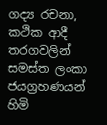ගද්‍ය රචනා, කථික ආදී තරගවලින් සමස්ත ලංකා ජයග්‍රහණයන් හිමි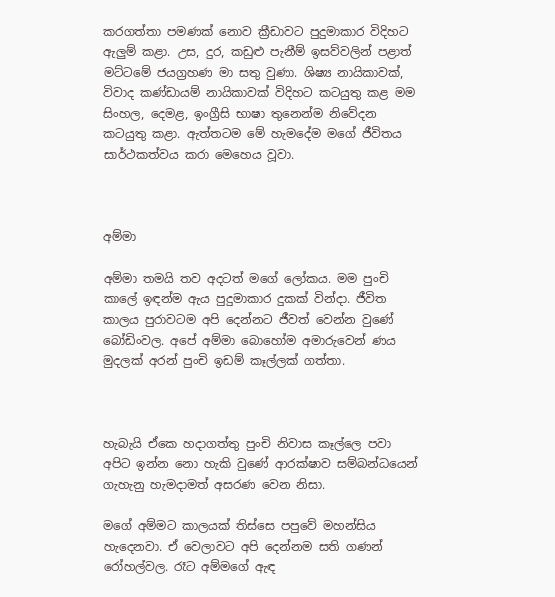කරගත්තා පමණක් නොව ක්‍රීඩාවට පුදුමාකාර විදිහට ඇලුම් කළා. උස, දුර, කඩුළු පැනීම් ඉසව්වලින් පළාත් මට්ටමේ ජයග්‍රහණ මා සතු වුණා. ශිෂ්‍ය නායිකාවක්, විවාද කණ්ඩායම් නායිකාවක් විදිහට කටයුතු කළ මම සිංහල, දෙමළ, ඉංග්‍රීසි භාෂා තුනෙන්ම නිවේදන කටයුතු කළා. ඇත්තටම මේ හැමදේම මගේ ජීවිතය සාර්ථකත්වය කරා මෙහෙය වූවා.



අම්මා

අම්මා තමයි තව අදටත් මගේ ලෝකය. මම පුංචි කාලේ ඉඳන්ම ඇය පුදුමාකාර දුකක් වින්දා. ජීවිත කාලය පුරාවටම අපි දෙන්නට ජීවත් වෙන්න වුණේ බෝඩිංවල. අපේ අම්මා බොහෝම අමාරුවෙන් ණය මුදලක් අරන් පුංචි ඉඩම් කෑල්ලක් ගත්තා.



හැබැයි ඒකෙ හදාගත්තු පුංචි නිවාස කෑල්ලෙ පවා අපිට ඉන්න නො හැකි වුණේ ආරක්ෂාව සම්බන්ධයෙන් ගැහැනු හැමදාමත් අසරණ වෙන නිසා.

මගේ අම්මට කාලයක් තිස්සෙ පපුවේ මහන්සිය හැදෙනවා. ඒ වෙලාවට අපි දෙන්නම සති ගණන් රෝහල්වල. රෑට අම්මගේ ඇඳ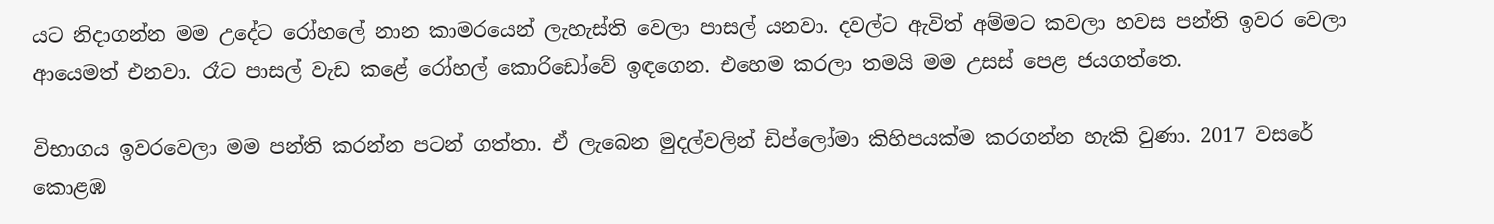යට නිදාගන්න මම උදේට රෝහලේ නාන කාමරයෙන් ලැහැස්ති වෙලා පාසල් යනවා. දවල්ට ඇවිත් අම්මට කවලා හවස පන්ති ඉවර වෙලා ආයෙමත් එනවා. රෑට පාසල් වැඩ කළේ රෝහල් කොරිඩෝවේ ඉඳගෙන. එහෙම කරලා තමයි මම උසස් පෙළ ජයගත්තෙ.

විභාගය ඉවරවෙලා මම පන්ති කරන්න පටන් ගත්තා. ඒ ලැබෙන මුදල්වලින් ඩිප්ලෝමා කිහිපයක්ම කරගන්න හැකි වුණා. 2017 වසරේ කොළඹ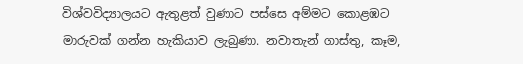විශ්වවිද්‍යාලයට ඇතුළත් වුණාට පස්සෙ අම්මට කොළඹට මාරුවක් ගන්න හැකියාව ලැබුණා. නවාතැන් ගාස්තු, කෑම,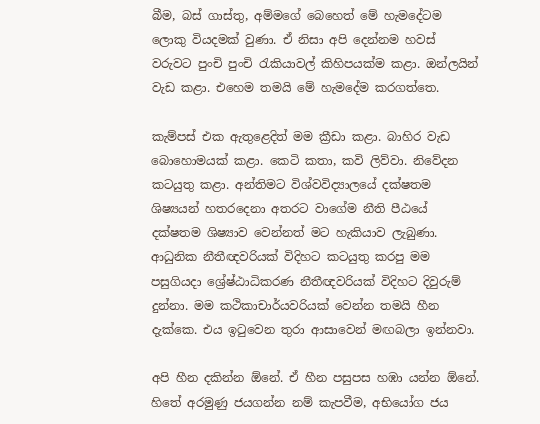බීම, බස් ගාස්තු, අම්මගේ බෙහෙත් මේ හැමදේටම ලොකු වියදමක් වුණා. ඒ නිසා අපි දෙන්නම හවස් වරුවට පුංචි පුංචි රැකියාවල් කිහිපයක්ම කළා. ඔන්ලයින් වැඩ කළා. එහෙම තමයි මේ හැමදේම කරගත්තෙ.

කැම්පස් එක ඇතුළෙදිත් මම ක්‍රීඩා කළා. බාහිර වැඩ බොහොමයක් කළා. කෙටි කතා, කවි ලිව්වා. නිවේදන කටයුතු කළා. අන්තිමට විශ්වවිද්‍යාලයේ දක්ෂතම ශිෂ්‍යයන් හතරදෙනා අතරට වාගේම නීති පීඨයේ දක්ෂතම ශිෂ්‍යාව වෙන්නත් මට හැකියාව ලැබුණා. ආධුනික නීතීඥවරියක් විදිහට කටයුතු කරපු මම පසුගියදා ශ්‍රේෂ්ඨාධිකරණ නීතීඥවරියක් විදිහට දිවුරුම් දුන්නා. මම කථිකාචාර්යවරියක් වෙන්න තමයි හීන දැක්කෙ. එය ඉටුවෙන තුරා ආසාවෙන් මඟබලා ඉන්නවා.

අපි හීන දකින්න ඕනේ. ඒ හීන පසුපස හඹා යන්න ඕනේ. හිතේ අරමුණු ජයගන්න නම් කැපවීම, අභියෝග ජය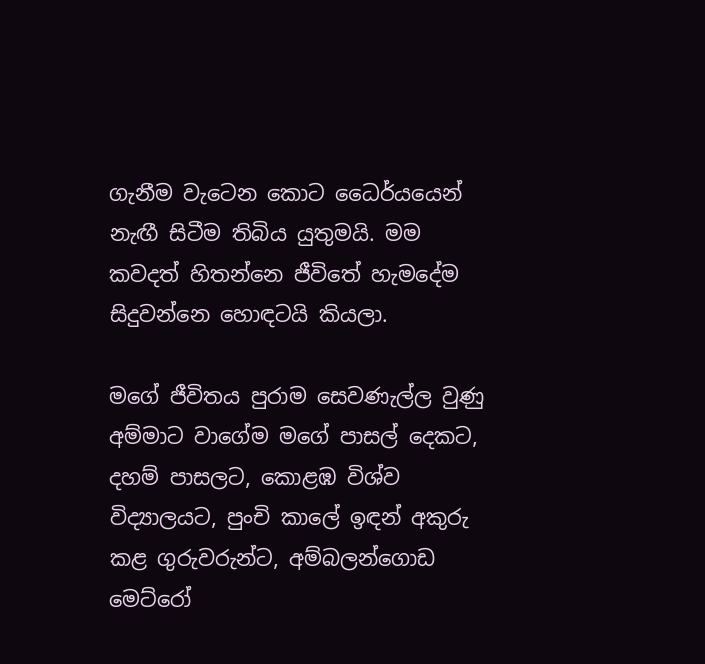ගැනීම වැටෙන කොට ධෛර්යයෙන් නැඟී සිටීම තිබිය යුතුමයි. මම කවදත් හිතන්නෙ ජීවිතේ හැමදේම සිදුවන්නෙ හොඳටයි කියලා.

මගේ ජීවිතය පුරාම සෙවණැල්ල වුණු අම්මාට වාගේම මගේ පාසල් දෙකට, දහම් පාසලට, කොළඹ විශ්ව විද්‍යාලයට, පුංචි කාලේ ඉඳන් අකුරු කළ ගුරුවරුන්ට, අම්බලන්ගොඩ මෙට්රෝ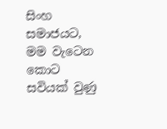සිංහ සමාජයට, මම වැටෙන කොට සවියක් වුණු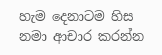හැම දෙනාටම හිස නමා ආචාර කරන්න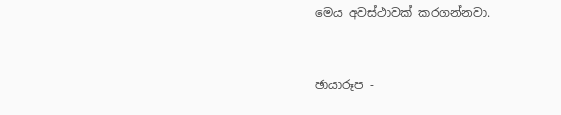මෙය අවස්ථාවක් කරගන්නවා.



ඡායාරූප -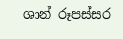ශාන් රූපස්සර